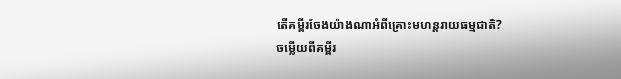តើគម្ពីរចែងយ៉ាងណាអំពីគ្រោះមហន្តរាយធម្មជាតិ?
ចម្លើយពីគម្ពីរ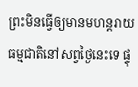ព្រះមិនធ្វើឲ្យមានមហន្តរាយធម្មជាតិនៅសព្វថ្ងៃនេះទេ ផ្ទុ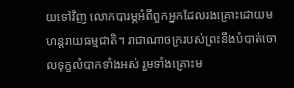យទៅវិញ លោកបារម្ភអំពីពួកអ្នកដែលរងគ្រោះដោយមហន្តរាយធម្មជាតិ។ រាជាណាចក្ររបស់ព្រះនឹងបំបាត់ចោលទុក្ខលំបាកទាំងអស់ រួមទាំងគ្រោះម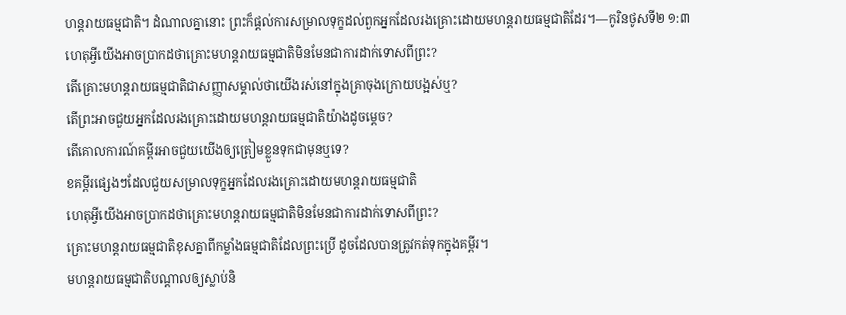ហន្តរាយធម្មជាតិ។ ដំណាលគ្នានោះ ព្រះក៏ផ្ដល់ការសម្រាលទុក្ខដល់ពួកអ្នកដែលរងគ្រោះដោយមហន្តរាយធម្មជាតិដែរ។—កូរិនថូសទី២ ១:៣
ហេតុអ្វីយើងអាចប្រាកដថាគ្រោះមហន្តរាយធម្មជាតិមិនមែនជាការដាក់ទោសពីព្រះ?
តើគ្រោះមហន្តរាយធម្មជាតិជាសញ្ញាសម្គាល់ថាយើងរស់នៅក្នុងគ្រាចុងក្រោយបង្អស់ឬ?
តើព្រះអាចជួយអ្នកដែលរងគ្រោះដោយមហន្តរាយធម្មជាតិយ៉ាងដូចម្ដេច?
តើគោលការណ៍គម្ពីរអាចជួយយើងឲ្យត្រៀមខ្លួនទុកជាមុនឬទេ?
ខគម្ពីរផ្សេងៗដែលជួយសម្រាលទុក្ខអ្នកដែលរងគ្រោះដោយមហន្តរាយធម្មជាតិ
ហេតុអ្វីយើងអាចប្រាកដថាគ្រោះមហន្តរាយធម្មជាតិមិនមែនជាការដាក់ទោសពីព្រះ?
គ្រោះមហន្តរាយធម្មជាតិខុសគ្នាពីកម្លាំងធម្មជាតិដែលព្រះប្រើ ដូចដែលបានត្រូវកត់ទុកក្នុងគម្ពីរ។
មហន្តរាយធម្មជាតិបណ្ដាលឲ្យស្លាប់និ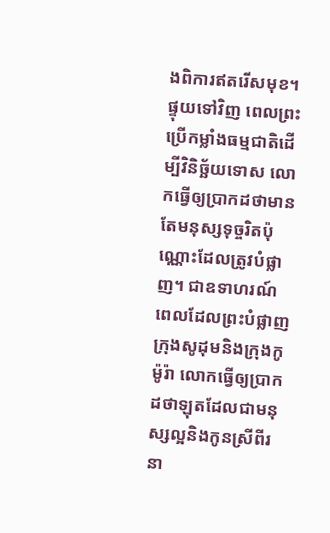ងពិការឥតរើសមុខ។ ផ្ទុយទៅវិញ ពេលព្រះប្រើកម្លាំងធម្មជាតិដើម្បីវិនិច្ឆ័យទោស លោកធ្វើឲ្យប្រាកដថាមានតែមនុស្សទុច្ចរិតប៉ុណ្ណោះដែលត្រូវបំផ្លាញ។ ជាឧទាហរណ៍ ពេលដែលព្រះបំផ្លាញក្រុងសូដុមនិងក្រុងកូម៉ូរ៉ា លោកធ្វើឲ្យប្រាកដថាឡុតដែលជាមនុស្សល្អនិងកូនស្រីពីរនា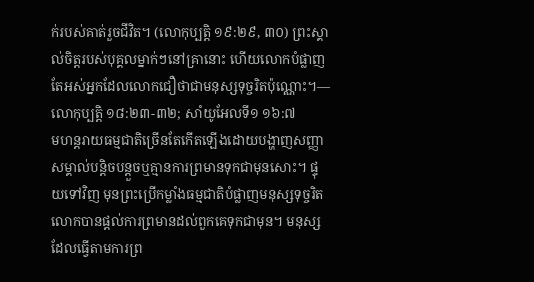ក់របស់គាត់រួចជីវិត។ (លោកុប្បត្តិ ១៩:២៩, ៣០) ព្រះស្គាល់ចិត្ដរបស់បុគ្គលម្នាក់ៗនៅគ្រានោះ ហើយលោកបំផ្លាញតែអស់អ្នកដែលលោកជឿថាជាមនុស្សទុច្ចរិតប៉ុណ្ណោះ។—លោកុប្បត្តិ ១៨:២៣-៣២; សាំយូអែលទី១ ១៦:៧
មហន្តរាយធម្មជាតិច្រើនតែកើតឡើងដោយបង្ហាញសញ្ញាសម្គាល់បន្ដិចបន្ដួចឬគ្មានការព្រមានទុកជាមុនសោះ។ ផ្ទុយទៅវិញ មុនព្រះប្រើកម្លាំងធម្មជាតិបំផ្លាញមនុស្សទុច្ចរិត លោកបានផ្ដល់ការព្រមានដល់ពួកគេទុកជាមុន។ មនុស្សដែលធ្វើតាមការព្រ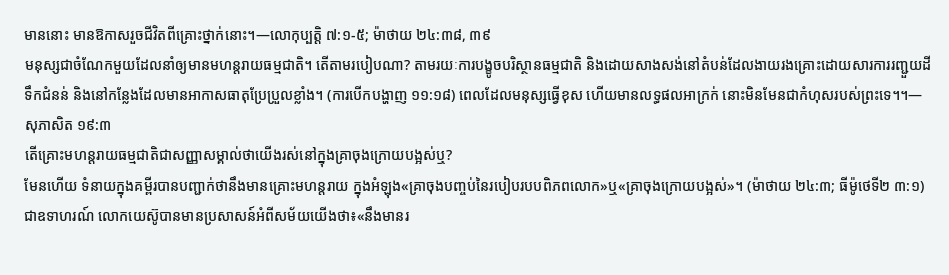មាននោះ មានឱកាសរួចជីវិតពីគ្រោះថ្នាក់នោះ។—លោកុប្បត្តិ ៧:១-៥; ម៉ាថាយ ២៤:៣៨, ៣៩
មនុស្សជាចំណែកមួយដែលនាំឲ្យមានមហន្តរាយធម្មជាតិ។ តើតាមរបៀបណា? តាមរយៈការបង្ខូចបរិស្ថានធម្មជាតិ និងដោយសាងសង់នៅតំបន់ដែលងាយរងគ្រោះដោយសារការរញ្ជួយដី ទឹកជំនន់ និងនៅកន្លែងដែលមានអាកាសធាតុប្រែប្រួលខ្លាំង។ (ការបើកបង្ហាញ ១១:១៨) ពេលដែលមនុស្សធ្វើខុស ហើយមានលទ្ធផលអាក្រក់ នោះមិនមែនជាកំហុសរបស់ព្រះទេ។។—សុភាសិត ១៩:៣
តើគ្រោះមហន្តរាយធម្មជាតិជាសញ្ញាសម្គាល់ថាយើងរស់នៅក្នុងគ្រាចុងក្រោយបង្អស់ឬ?
មែនហើយ ទំនាយក្នុងគម្ពីរបានបញ្ជាក់ថានឹងមានគ្រោះមហន្តរាយ ក្នុងអំឡុង«គ្រាចុងបញ្ចប់នៃរបៀបរបបពិភពលោក»ឬ«គ្រាចុងក្រោយបង្អស់»។ (ម៉ាថាយ ២៤:៣; ធីម៉ូថេទី២ ៣:១) ជាឧទាហរណ៍ លោកយេស៊ូបានមានប្រសាសន៍អំពីសម័យយើងថា៖«នឹងមានរ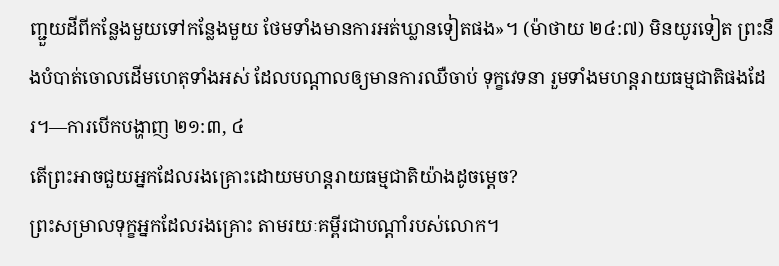ញ្ជួយដីពីកន្លែងមួយទៅកន្លែងមួយ ថែមទាំងមានការអត់ឃ្លានទៀតផង»។ (ម៉ាថាយ ២៤:៧) មិនយូរទៀត ព្រះនឹងបំបាត់ចោលដើមហេតុទាំងអស់ ដែលបណ្ដាលឲ្យមានការឈឺចាប់ ទុក្ខវេទនា រួមទាំងមហន្ដរាយធម្មជាតិផងដែរ។—ការបើកបង្ហាញ ២១:៣, ៤
តើព្រះអាចជួយអ្នកដែលរងគ្រោះដោយមហន្តរាយធម្មជាតិយ៉ាងដូចម្ដេច?
ព្រះសម្រាលទុក្ខអ្នកដែលរងគ្រោះ តាមរយៈគម្ពីរជាបណ្ដាំរបស់លោក។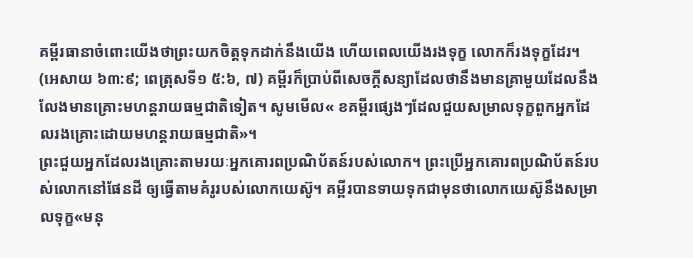គម្ពីរធានាចំពោះយើងថាព្រះយកចិត្ដទុកដាក់នឹងយើង ហើយពេលយើងរងទុក្ខ លោកក៏រងទុក្ខដែរ។ (អេសាយ ៦៣:៩; ពេត្រុសទី១ ៥:៦, ៧) គម្ពីរក៏ប្រាប់ពីសេចក្ដីសន្យាដែលថានឹងមានគ្រាមួយដែលនឹងលែងមានគ្រោះមហន្តរាយធម្មជាតិទៀត។ សូមមើល« ខគម្ពីរផ្សេងៗដែលជួយសម្រាលទុក្ខពួកអ្នកដែលរងគ្រោះដោយមហន្ដរាយធម្មជាតិ»។
ព្រះជួយអ្នកដែលរងគ្រោះតាមរយៈអ្នកគោរពប្រណិប័តន៍របស់លោក។ ព្រះប្រើអ្នកគោរពប្រណិប័តន៍របស់លោកនៅផែនដី ឲ្យធ្វើតាមគំរូរបស់លោកយេស៊ូ។ គម្ពីរបានទាយទុកជាមុនថាលោកយេស៊ូនឹងសម្រាលទុក្ខ«មនុ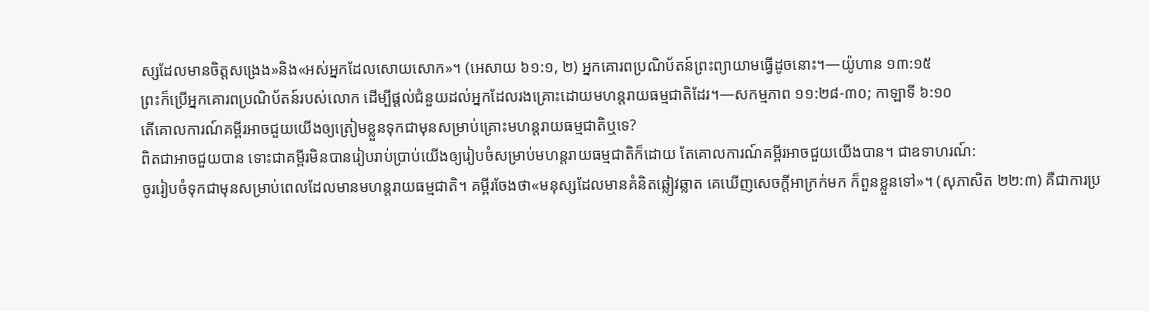ស្សដែលមានចិត្ដសង្រេង»និង«អស់អ្នកដែលសោយសោក»។ (អេសាយ ៦១:១, ២) អ្នកគោរពប្រណិប័តន៍ព្រះព្យាយាមធ្វើដូចនោះ។—យ៉ូហាន ១៣:១៥
ព្រះក៏ប្រើអ្នកគោរពប្រណិប័តន៍របស់លោក ដើម្បីផ្ដល់ជំនួយដល់អ្នកដែលរងគ្រោះដោយមហន្តរាយធម្មជាតិដែរ។—សកម្មភាព ១១:២៨-៣០; កាឡាទី ៦:១០
តើគោលការណ៍គម្ពីរអាចជួយយើងឲ្យត្រៀមខ្លួនទុកជាមុនសម្រាប់គ្រោះមហន្តរាយធម្មជាតិឬទេ?
ពិតជាអាចជួយបាន ទោះជាគម្ពីរមិនបានរៀបរាប់ប្រាប់យើងឲ្យរៀបចំសម្រាប់មហន្តរាយធម្មជាតិក៏ដោយ តែគោលការណ៍គម្ពីរអាចជួយយើងបាន។ ជាឧទាហរណ៍:
ចូររៀបចំទុកជាមុនសម្រាប់ពេលដែលមានមហន្តរាយធម្មជាតិ។ គម្ពីរចែងថា«មនុស្សដែលមានគំនិតឆ្លៀវឆ្លាត គេឃើញសេចក្ដីអាក្រក់មក ក៏ពួនខ្លួនទៅ»។ (សុភាសិត ២២:៣) គឺជាការប្រ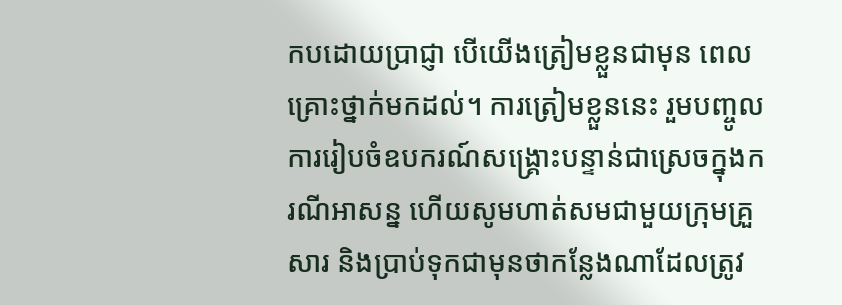កបដោយប្រាជ្ញា បើយើងត្រៀមខ្លួនជាមុន ពេលគ្រោះថ្នាក់មកដល់។ ការត្រៀមខ្លួននេះ រួមបញ្ចូលការរៀបចំឧបករណ៍សង្គ្រោះបន្ទាន់ជាស្រេចក្នុងករណីអាសន្ន ហើយសូមហាត់សមជាមួយក្រុមគ្រួសារ និងប្រាប់ទុកជាមុនថាកន្លែងណាដែលត្រូវ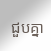ជួបគ្នា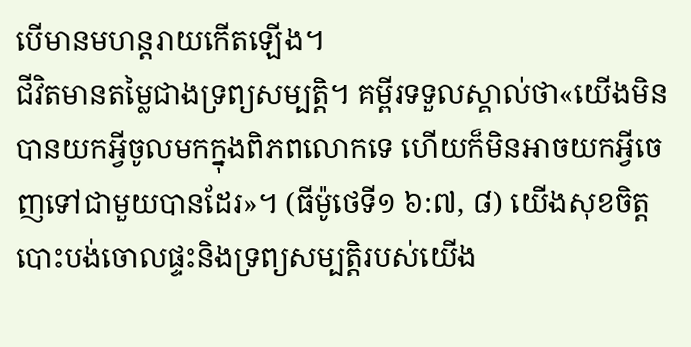បើមានមហន្តរាយកើតឡើង។
ជីវិតមានតម្លៃជាងទ្រព្យសម្បត្ដិ។ គម្ពីរទទួលស្គាល់ថា«យើងមិនបានយកអ្វីចូលមកក្នុងពិភពលោកទេ ហើយក៏មិនអាចយកអ្វីចេញទៅជាមួយបានដែរ»។ (ធីម៉ូថេទី១ ៦:៧, ៨) យើងសុខចិត្ដបោះបង់ចោលផ្ទះនិងទ្រព្យសម្បត្ដិរបស់យើង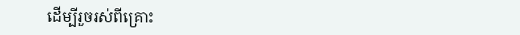ដើម្បីរួចរស់ពីគ្រោះ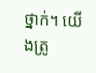ថ្នាក់។ យើងត្រូ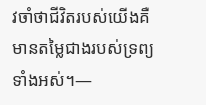វចាំថាជីវិតរបស់យើងគឺមានតម្លៃជាងរបស់ទ្រព្យទាំងអស់។—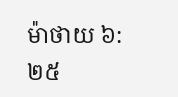ម៉ាថាយ ៦:២៥